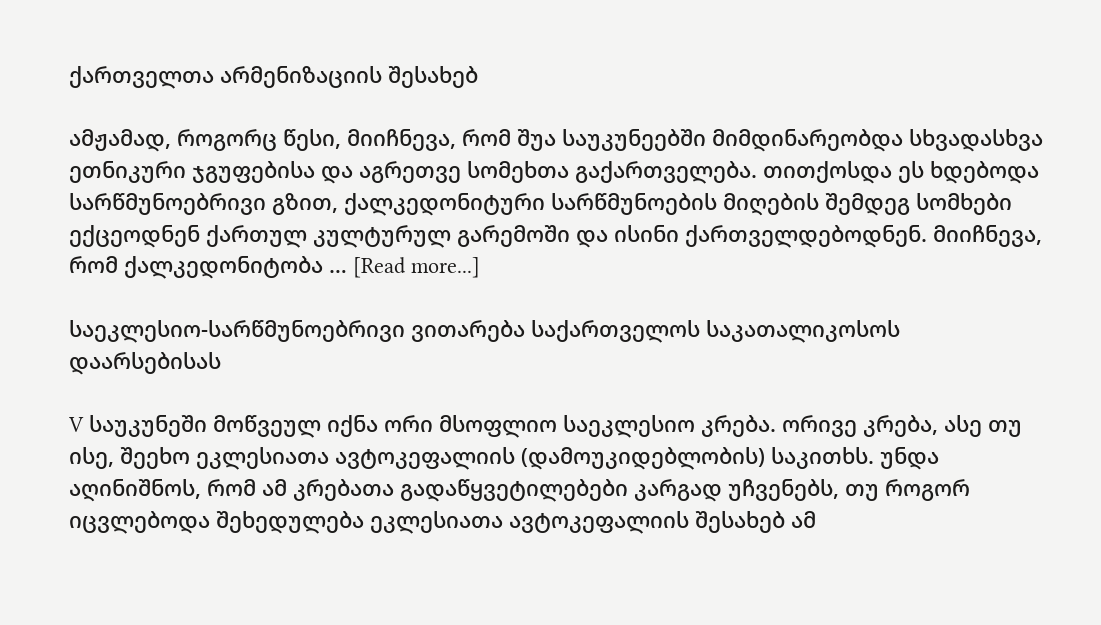ქართველთა არმენიზაციის შესახებ

ამჟამად, როგორც წესი, მიიჩნევა, რომ შუა საუკუნეებში მიმდინარეობდა სხვადასხვა ეთნიკური ჯგუფებისა და აგრეთვე სომეხთა გაქართველება. თითქოსდა ეს ხდებოდა სარწმუნოებრივი გზით, ქალკედონიტური სარწმუნოების მიღების შემდეგ სომხები ექცეოდნენ ქართულ კულტურულ გარემოში და ისინი ქართველდებოდნენ. მიიჩნევა, რომ ქალკედონიტობა … [Read more...]

საეკლესიო-სარწმუნოებრივი ვითარება საქართველოს საკათალიკოსოს დაარსებისას

V საუკუნეში მოწვეულ იქნა ორი მსოფლიო საეკლესიო კრება. ორივე კრება, ასე თუ ისე, შეეხო ეკლესიათა ავტოკეფალიის (დამოუკიდებლობის) საკითხს. უნდა აღინიშნოს, რომ ამ კრებათა გადაწყვეტილებები კარგად უჩვენებს, თუ როგორ იცვლებოდა შეხედულება ეკლესიათა ავტოკეფალიის შესახებ ამ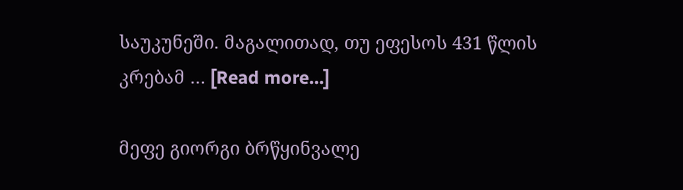საუკუნეში. მაგალითად, თუ ეფესოს 431 წლის კრებამ … [Read more...]

მეფე გიორგი ბრწყინვალე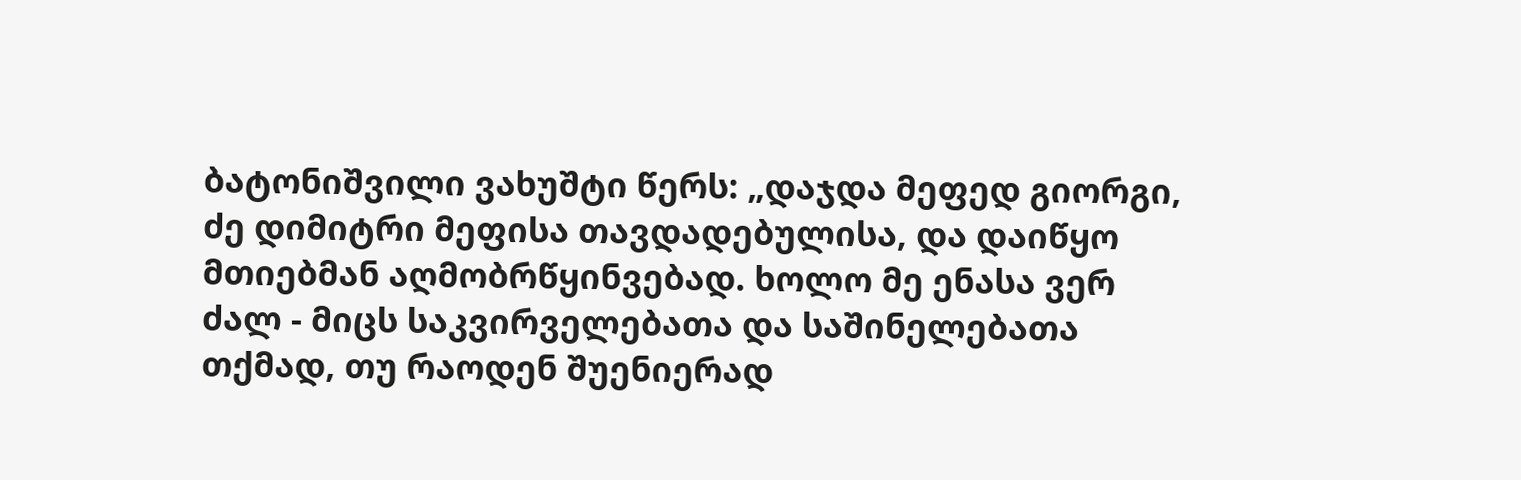ბატონიშვილი ვახუშტი წერს: „დაჯდა მეფედ გიორგი, ძე დიმიტრი მეფისა თავდადებულისა, და დაიწყო მთიებმან აღმობრწყინვებად. ხოლო მე ენასა ვერ ძალ - მიცს საკვირველებათა და საშინელებათა თქმად, თუ რაოდენ შუენიერად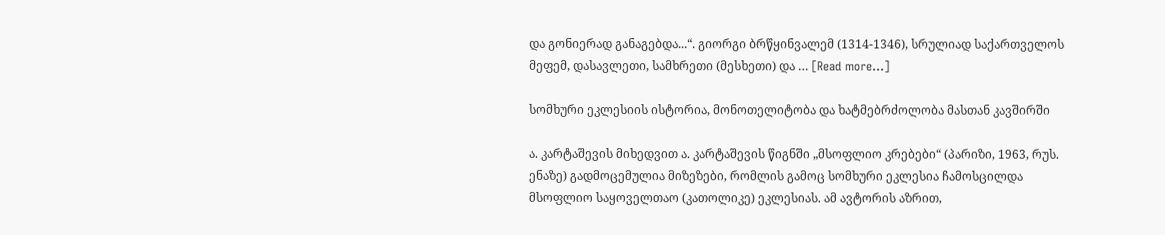და გონიერად განაგებდა...“. გიორგი ბრწყინვალემ (1314-1346), სრულიად საქართველოს მეფემ, დასავლეთი, სამხრეთი (მესხეთი) და … [Read more...]

სომხური ეკლესიის ისტორია, მონოთელიტობა და ხატმებრძოლობა მასთან კავშირში

ა. კარტაშევის მიხედვით ა. კარტაშევის წიგნში „მსოფლიო კრებები“ (პარიზი, 1963, რუს. ენაზე) გადმოცემულია მიზეზები, რომლის გამოც სომხური ეკლესია ჩამოსცილდა მსოფლიო საყოველთაო (კათოლიკე) ეკლესიას. ამ ავტორის აზრით,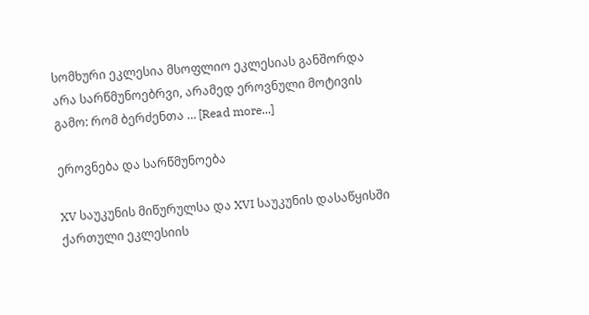სომხური ეკლესია მსოფლიო ეკლესიას განშორდა არა სარწმუნოებრვი, არამედ ეროვნული მოტივის გამო: რომ ბერძენთა … [Read more...]

ეროვნება და სარწმუნოება

XV საუკუნის მიწურულსა და XVI საუკუნის დასაწყისში ქართული ეკლესიის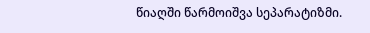წიაღში წარმოიშვა სეპარატიზმი.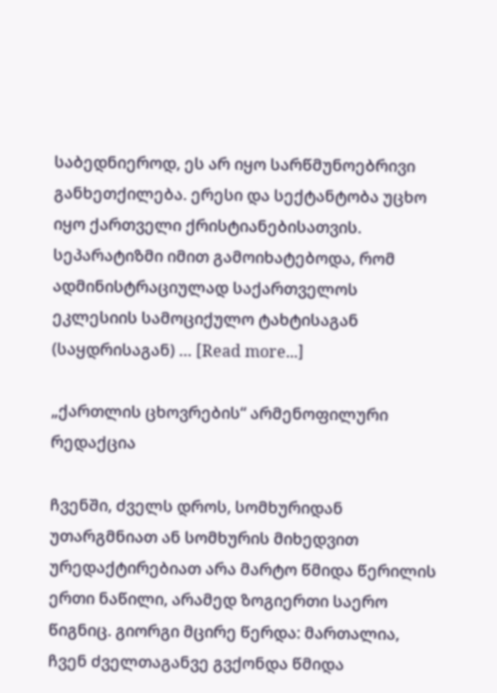საბედნიეროდ, ეს არ იყო სარწმუნოებრივი განხეთქილება. ერესი და სექტანტობა უცხო იყო ქართველი ქრისტიანებისათვის. სეპარატიზმი იმით გამოიხატებოდა, რომ ადმინისტრაციულად საქართველოს ეკლესიის სამოციქულო ტახტისაგან (საყდრისაგან) … [Read more...]

„ქართლის ცხოვრების“ არმენოფილური რედაქცია

ჩვენში, ძველს დროს, სომხურიდან უთარგმნიათ ან სომხურის მიხედვით ურედაქტირებიათ არა მარტო წმიდა წერილის ერთი ნაწილი, არამედ ზოგიერთი საერო წიგნიც. გიორგი მცირე წერდა: მართალია, ჩვენ ძველთაგანვე გვქონდა წმიდა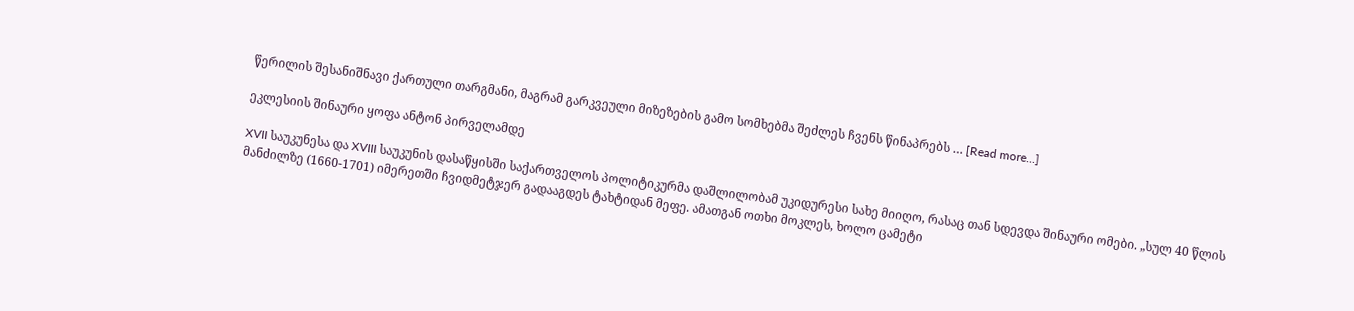წერილის შესანიშნავი ქართული თარგმანი, მაგრამ გარკვეული მიზეზების გამო სომხებმა შეძლეს ჩვენს წინაპრებს … [Read more...]

ეკლესიის შინაური ყოფა ანტონ პირველამდე

XVII საუკუნესა და XVIII საუკუნის დასაწყისში საქართველოს პოლიტიკურმა დაშლილობამ უკიდურესი სახე მიიღო, რასაც თან სდევდა შინაური ომები. „სულ 40 წლის მანძილზე (1660-1701) იმერეთში ჩვიდმეტჯერ გადააგდეს ტახტიდან მეფე. ამათგან ოთხი მოკლეს, ხოლო ცამეტი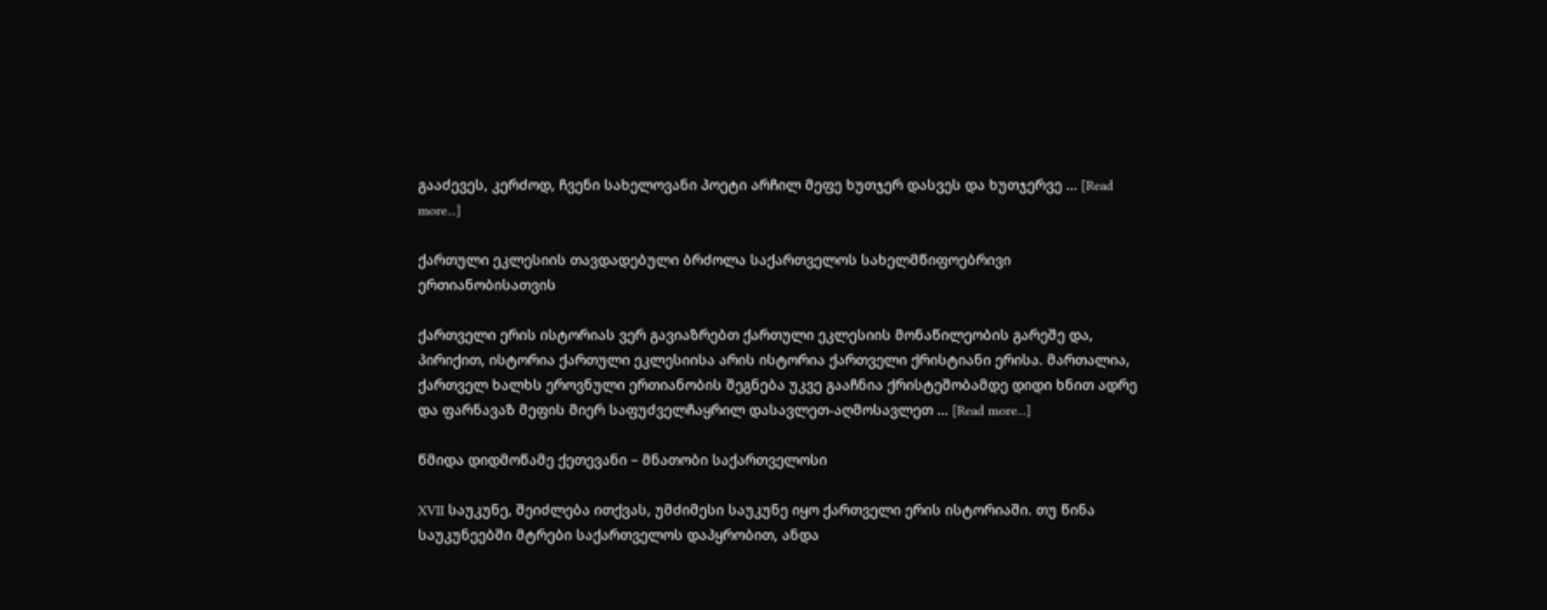გააძევეს, კერძოდ, ჩვენი სახელოვანი პოეტი არჩილ მეფე ხუთჯერ დასვეს და ხუთჯერვე … [Read more...]

ქართული ეკლესიის თავდადებული ბრძოლა საქართველოს სახელმწიფოებრივი ერთიანობისათვის

ქართველი ერის ისტორიას ვერ გავიაზრებთ ქართული ეკლესიის მონაწილეობის გარეშე და, პირიქით, ისტორია ქართული ეკლესიისა არის ისტორია ქართველი ქრისტიანი ერისა. მართალია, ქართველ ხალხს ეროვნული ერთიანობის შეგნება უკვე გააჩნია ქრისტეშობამდე დიდი ხნით ადრე და ფარნავაზ მეფის მიერ საფუძველჩაყრილ დასავლეთ-აღმოსავლეთ … [Read more...]

წმიდა დიდმოწამე ქეთევანი – მნათობი საქართველოსი

XVII საუკუნე, შეიძლება ითქვას, უმძიმესი საუკუნე იყო ქართველი ერის ისტორიაში. თუ წინა საუკუნეებში მტრები საქართველოს დაპყრობით, ანდა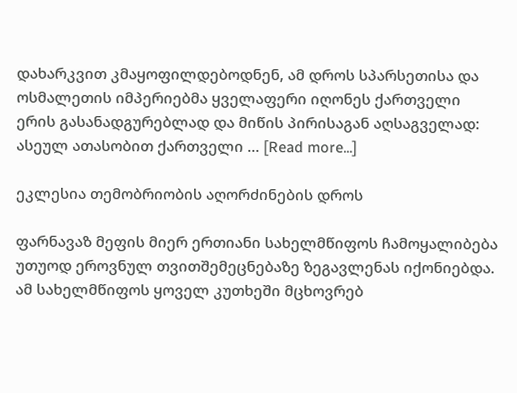დახარკვით კმაყოფილდებოდნენ, ამ დროს სპარსეთისა და ოსმალეთის იმპერიებმა ყველაფერი იღონეს ქართველი ერის გასანადგურებლად და მიწის პირისაგან აღსაგველად: ასეულ ათასობით ქართველი … [Read more...]

ეკლესია თემობრიობის აღორძინების დროს

ფარნავაზ მეფის მიერ ერთიანი სახელმწიფოს ჩამოყალიბება უთუოდ ეროვნულ თვითშემეცნებაზე ზეგავლენას იქონიებდა. ამ სახელმწიფოს ყოველ კუთხეში მცხოვრებ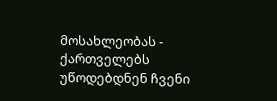მოსახლეობას - ქართველებს უწოდებდნენ ჩვენი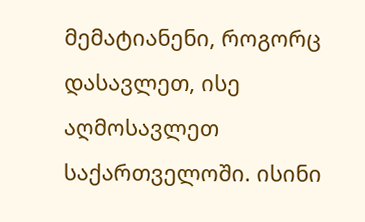მემატიანენი, როგორც დასავლეთ, ისე აღმოსავლეთ საქართველოში. ისინი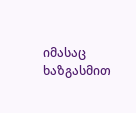იმასაც ხაზგასმით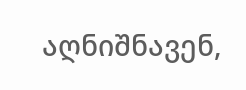აღნიშნავენ,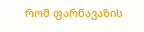რომ ფარნავაზის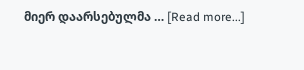მიერ დაარსებულმა … [Read more...]